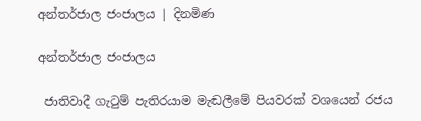අන්තර්ජාල ජංජාලය | දිනමිණ

අන්තර්ජාල ජංජාලය

 ජාතිවාදී ගැටුම් පැතිරයාම මැඬලීමේ පියවරක් වශයෙන් රජය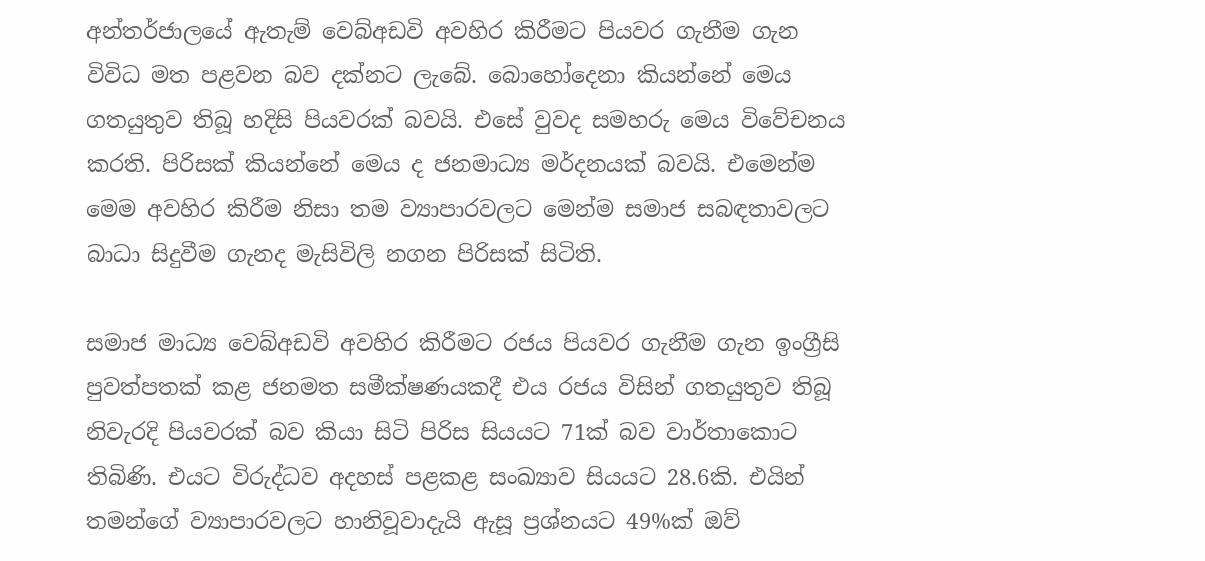අන්තර්ජාලයේ ඇතැම් වෙබ්අඩවි අවහිර කිරීමට පියවර ගැනීම ගැන විවිධ මත පළවන බව දක්නට ලැබේ. බොහෝදෙනා කියන්නේ මෙය ගතයුතුව තිබූ හදිසි පියවරක් බවයි. එසේ වුවද සමහරු මෙය විවේචනය කරති. පිරිසක් කියන්නේ මෙය ද ජනමාධ්‍ය මර්දනයක් බවයි. එමෙන්ම මෙම අවහිර කිරීම නිසා තම ව්‍යාපාරවලට මෙන්ම සමාජ සබඳතාවලට බාධා සිදුවීම ගැනද මැසිවිලි නගන පිරිසක් සිටිති.

සමාජ මාධ්‍ය වෙබ්අඩවි අවහිර කිරීමට රජය පියවර ගැනීම ගැන ඉංග්‍රීසි පුවත්පතක් කළ ජනමත සමීක්ෂණයකදී එය රජය විසින් ගතයුතුව තිබූ නිවැරදි පියවරක් බව කියා සිටි පිරිස සියයට 71ක් බව වාර්තාකොට තිබිණි. එයට විරුද්ධව අදහස් පළකළ සංඛ්‍යාව සියයට 28.6කි. එයින් තමන්ගේ ව්‍යාපාරවලට හානිවූවාදැයි ඇසූ ප්‍රශ්නයට 49%ක් ඔව්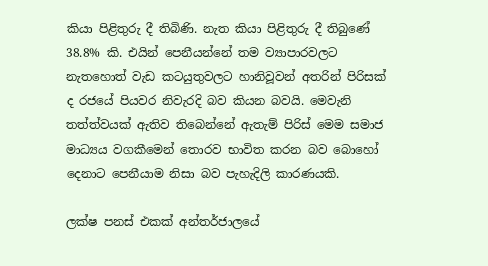කියා පිළිතුරු දී තිබිණි. නැත කියා පිළිතුරු දී තිබුණේ 38.8% කි. එයින් පෙනීයන්නේ තම ව්‍යාපාරවලට නැතහොත් වැඩ කටයුතුවලට හානිවූවන් අතරින් පිරිසක් ද රජයේ පියවර නිවැරදි බව කියන බවයි. මෙවැනි තත්ත්වයක් ඇතිව තිබෙන්නේ ඇතැම් පිරිස් මෙම සමාජ මාධ්‍යය වගකීමෙන් තොරව භාවිත කරන බව බොහෝ දෙනාට පෙනීයාම නිසා බව පැහැදිලි කාරණයකි.

ලක්ෂ පනස් එකක් අන්තර්ජාලයේ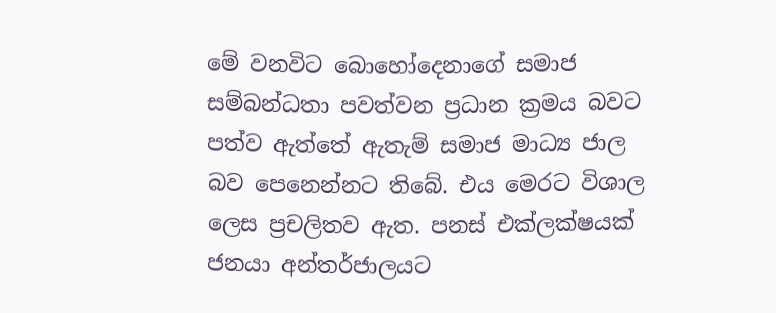මේ වනවිට බොහෝදෙනාගේ සමාජ සම්බන්ධතා පවත්වන ප්‍රධාන ක්‍රමය බවට පත්ව ඇත්තේ ඇතැම් සමාජ මාධ්‍ය ජාල බව පෙනෙන්නට තිබේ. එය මෙරට විශාල ලෙස ප්‍රචලිතව ඇත. පනස් එක්ලක්ෂයක් ජනයා අන්තර්ජාලයට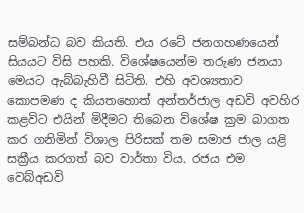සම්බන්ධ බව කියති. එය රටේ ජනගහණයෙන් සියයට විසි පහකි. විශේෂයෙන්ම තරුණ ජනයා මෙයට ඇබ්බැහිවී සිටිති. එහි අවශ්‍යතාව කොපමණ ද කියතහොත් අන්තර්ජාල අඩවි අවහිර කළවිට එයින් මිදීමට තිබෙන විශේෂ ක්‍රම බාගත කර ගනිමින් විශාල පිරිසක් තම සමාජ ජාල යළි සක්‍රීය කරගත් බව වාර්තා විය. රජය එම වෙබ්අඩවි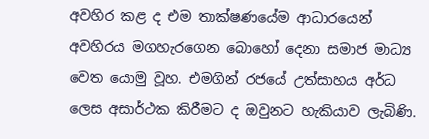අවහිර කළ ද එම තාක්ෂණයේම ආධාරයෙන් අවහිරය මගහැරගෙන බොහෝ දෙනා සමාජ මාධ්‍ය වෙත යොමු වූහ. එමගින් රජයේ උත්සාහය අර්ධ ලෙස අසාර්ථක කිරීමට ද ඔවුනට හැකියාව ලැබිණි.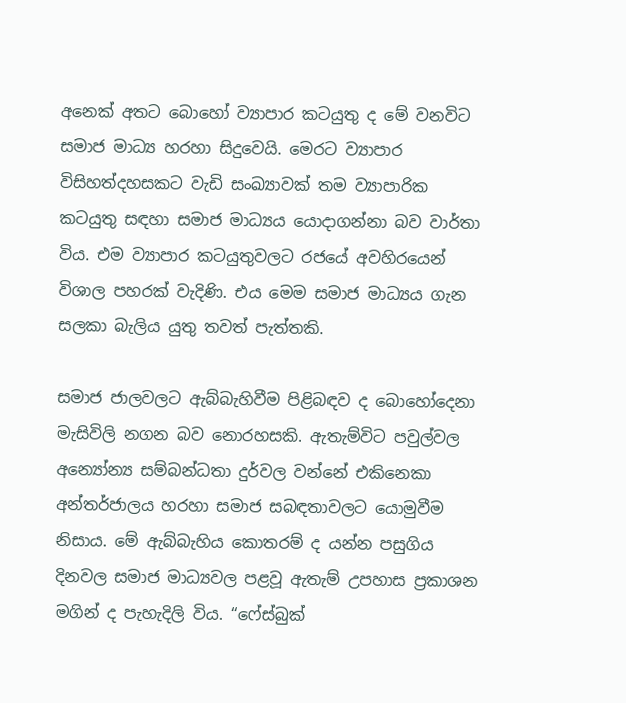අනෙක් අතට බොහෝ ව්‍යාපාර කටයුතු ද මේ වනවිට සමාජ මාධ්‍ය හරහා සිදුවෙයි. මෙරට ව්‍යාපාර විසිහත්දහසකට වැඩි සංඛ්‍යාවක් තම ව්‍යාපාරික කටයුතු සඳහා සමාජ මාධ්‍යය යොදාගන්නා බව වාර්තා විය. එම ව්‍යාපාර කටයුතුවලට රජයේ අවහිරයෙන් විශාල පහරක් වැදිණි. එය මෙම සමාජ මාධ්‍යය ගැන සලකා බැලිය යුතු තවත් පැත්තකි.

සමාජ ජාලවලට ඇබ්බැහිවීම පිළිබඳව ද බොහෝදෙනා මැසිවිලි නගන බව නොරහසකි. ඇතැම්විට පවුල්වල අන්‍යෝන්‍ය සම්බන්ධතා දුර්වල වන්නේ එකිනෙකා අන්තර්ජාලය හරහා සමාජ සබඳතාවලට යොමුවීම නිසාය. මේ ඇබ්බැහිය කොතරම් ද යන්න පසුගිය දිනවල සමාජ මාධ්‍යවල පළවූ ඇතැම් උපහාස ප්‍රකාශන මගින් ද පැහැදිලි විය. “ෆේස්බුක්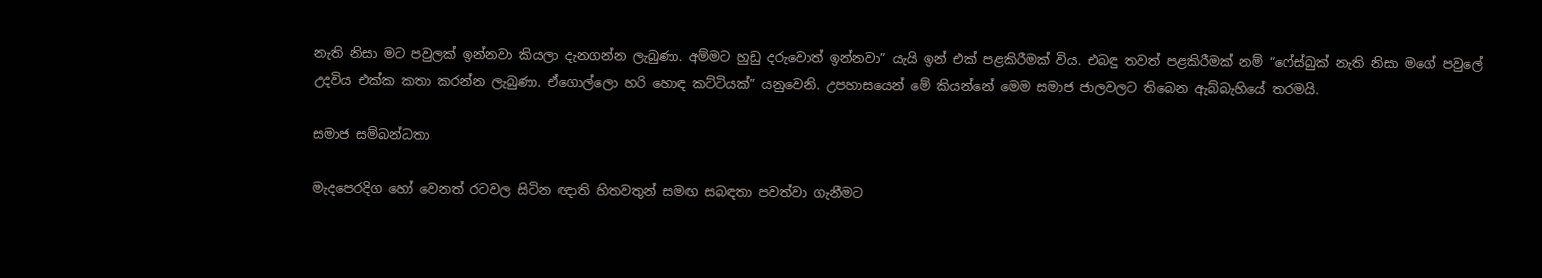නැති නිසා මට පවුලක් ඉන්නවා කියලා දැනගන්න ලැබුණා. අම්මට හුඩු දරුවොත් ඉන්නවා” යැයි ඉන් එක් පළකිරීමක් විය. එබඳු තවත් පළකිරීමක් නම් “ෆේස්බුක් නැති නිසා මගේ පවුලේ උදවිය එක්ක කතා කරන්න ලැබුණා. ඒගොල්ලො හරි හොඳ කට්ටියක්” යනුවෙනි. උපහාසයෙන් මේ කියන්නේ මෙම සමාජ ජාලවලට තිබෙන ඇබ්බැහියේ තරමයි.

සමාජ සම්බන්ධතා

මැදපෙරදිග හෝ වෙනත් රටවල සිටින ඥාති හිතවතුන් සමඟ සබඳතා පවත්වා ගැනීමට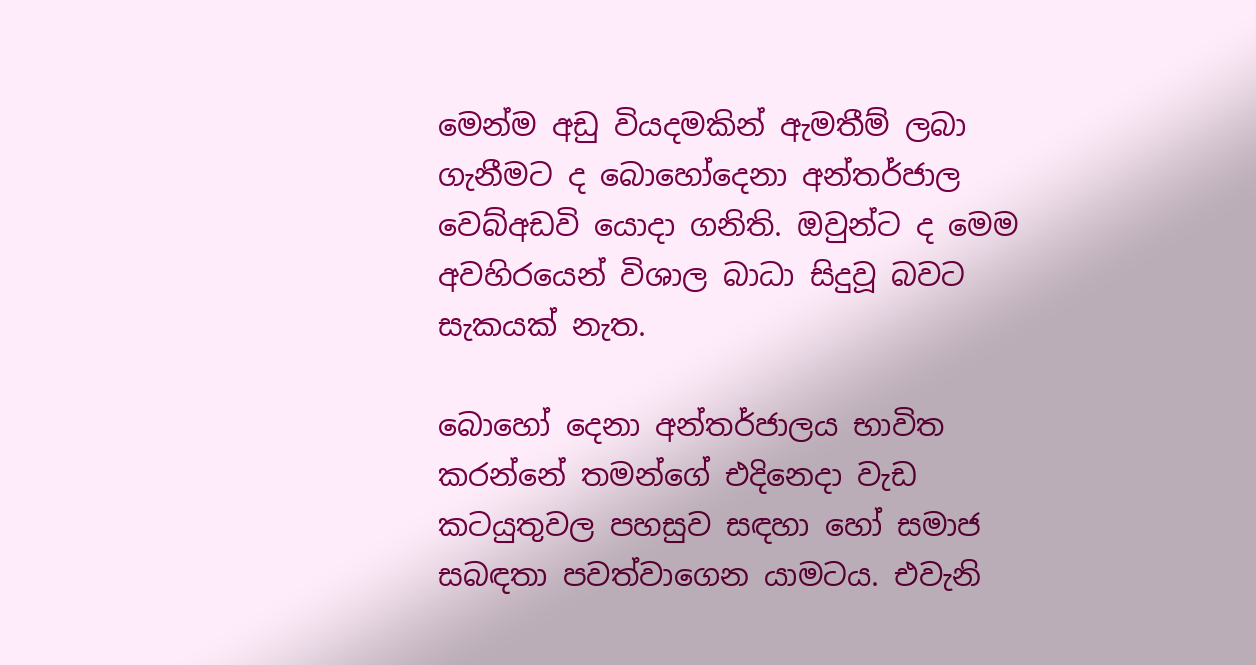මෙන්ම අඩු වියදමකින් ඇමතීම් ලබා ගැනීමට ද බොහෝදෙනා අන්තර්ජාල වෙබ්අඩවි ‍යොදා ගනිති. ඔවුන්ට ද මෙම අවහිරයෙන් විශාල බාධා සිදුවූ බවට සැකයක් නැත.

බොහෝ දෙනා අන්තර්ජාලය භාවිත කරන්නේ තමන්ගේ එදිනෙදා වැඩ කටයුතුවල පහසුව සඳහා හෝ සමාජ සබඳතා පවත්වාගෙන යාමටය. එවැනි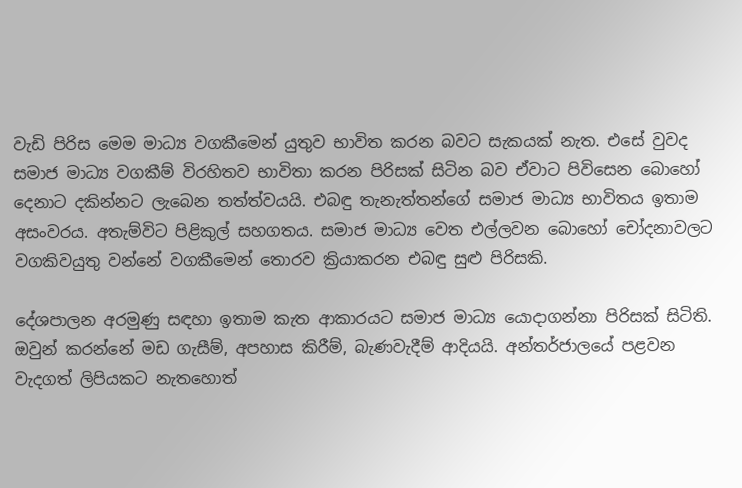වැඩි පිරිස මෙම මාධ්‍ය වගකීමෙන් යුතුව භාවිත කරන බවට සැකයක් නැත. එසේ වුවද සමාජ මාධ්‍ය වගකීම් විරහිතව භාවිතා කරන පිරිසක් සිටින බව ඒවාට පිවිසෙන බොහෝ දෙනාට දකින්නට ලැබෙන තත්ත්වයයි. එබඳු තැනැත්තන්ගේ සමාජ මාධ්‍ය භාවිතය ඉතාම අසංවරය. අතැම්විට පිළිකුල් සහගතය. සමාජ මාධ්‍ය වෙත එල්ලවන බොහෝ චෝදනාවලට වගකිවයුතු වන්නේ වගකීමෙන් තොරව ක්‍රියාකරන එබඳු සුළු පිරිසකි.

දේශපාලන අරමුණු සඳහා ඉතාම කැත ආකාරයට සමාජ මාධ්‍ය යොදාගන්නා පිරිසක් සිටිති. ඔවුන් කරන්නේ මඩ ගැසීම්, අපහාස කිරීම්, බැණවැදීම් ආදියයි. අන්තර්ජාලයේ පළවන වැදගත් ලිපියකට නැතහොත්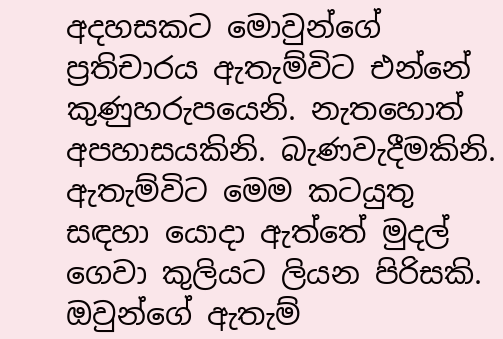අදහසකට ‍මොවුන්ගේ ප්‍රතිචාරය ඇතැම්විට එන්නේ කුණුහරුපයෙනි. නැතහොත් අපහාස‍යකිනි. බැණවැදීමකිනි. ඇතැම්විට මෙම කටයුතු සඳහා යොදා ඇත්තේ මුදල් ගෙවා කුලියට ලියන පිරිසකි. ඔවුන්ගේ ඇතැම්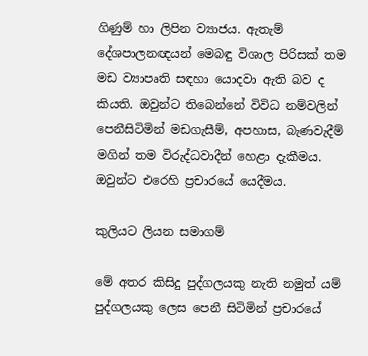ගිණුම් හා ලිපින ව්‍යාජය. ඇතැම් දේශපාලනඥයන් මෙබඳු විශාල පිරිසක් තම මඩ ව්‍යාපෘති සඳහා යොදවා ඇති බව ද කියති. ඔවුන්ට තිබෙන්නේ විවිධ නම්වලින් පෙනීසිටිමින් මඩගැසීම්, අපහාස, බැණවැදීම් මගින් තම විරුද්ධවාදීන් හෙළා දැකීමය. ඔවුන්ට එරෙහි ප්‍රචාරයේ යෙදීමය.

කුලියට ලියන සමාගම්

මේ අතර කිසිදු පුද්ගලයකු නැති නමුත් යම් පුද්ගලයකු ලෙස පෙනී සිටිමින් ප්‍රචාරයේ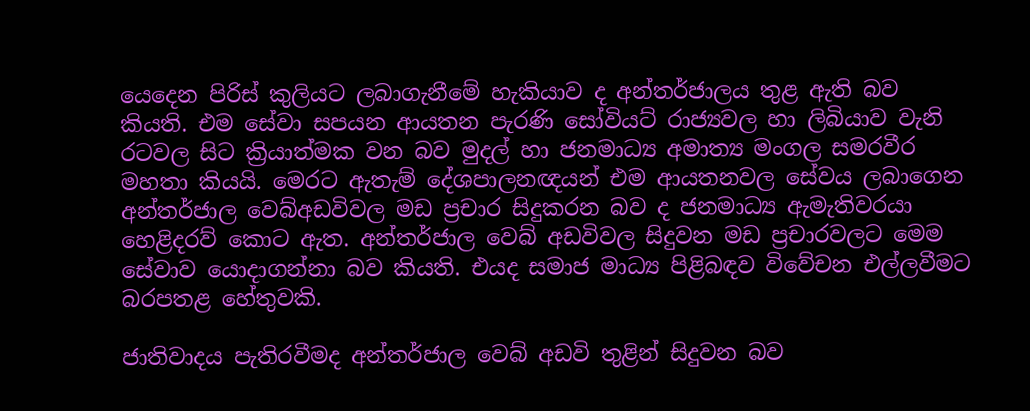යෙදෙන පිරිස් කුලියට ලබාගැනීමේ හැකියාව ද අන්තර්ජාලය තුළ ඇති බව කියති. එම සේවා සපයන ආයතන පැරණි සෝවියට් රාජ්‍යවල හා ලිබියාව වැනි රටවල සිට ක්‍රියාත්මක වන බව මුදල් හා ජනමාධ්‍ය අමාත්‍ය මංගල සමරවීර මහතා කියයි. මෙරට ඇතැම් දේශපාලනඥයන් එම ආයතනවල සේවය ලබාගෙන අන්තර්ජාල වෙබ්අඩවිවල මඩ ප්‍රචාර සිදුකරන බව ද ජනමාධ්‍ය ඇමැතිවරයා හෙළිදරව් කොට ඇත. අන්තර්ජාල වෙබ් අඩවිවල සිදුවන මඩ ප්‍රචාරවලට මෙම සේවාව යොදාගන්නා බව කියති. එයද සමාජ මාධ්‍ය පිළිබඳව විවේචන එල්ලවීමට බරපතළ හේතුවකි.

ජාතිවාදය පැතිරවීමද අන්තර්ජාල වෙබ් අඩවි තුළින් සිදුවන බව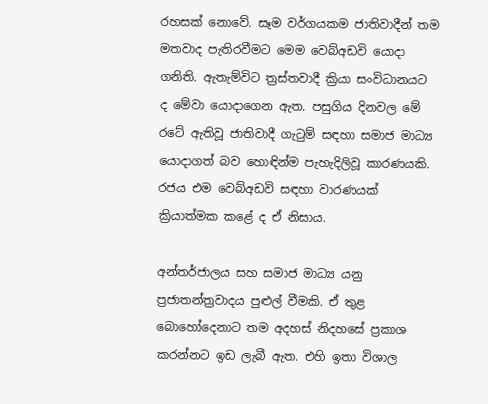රහසක් නොවේ. සෑම වර්ගයකම ජාතිවාදීන් තම මතවාද පැතිරවීමට මෙම වෙබ්අඩවි යොදා ගනිති. ඇතැම්විට ත්‍රස්තවාදී ක්‍රියා සංවිධානයට ද මේවා යොදාගෙන ඇත. පසුගිය දිනවල මේ රටේ ඇතිවූ ජාතිවාදී ගැටුම් සඳහා සමාජ මාධ්‍ය යොදාගත් බව හොඳින්ම පැහැදිලිවූ කාරණයකි. රජය එම වෙබ්අඩවි සඳහා වාරණයක් ක්‍රියාත්මක කළේ ද ඒ නිසාය.

අන්තර්ජාලය සහ සමාජ මාධ්‍ය යනු ප්‍රජාතන්ත්‍රවාදය පුළුල් වීමකි. ඒ තුළ බොහෝදෙනාට තම අදහස් නිදහසේ ප්‍රකාශ කරන්නට ඉඩ ලැබී ඇත. එහි ඉතා විශාල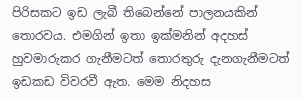පිරිසකට ඉඩ ලැබී තිබෙන්නේ පාලනයකින් තොරවය. එමගින් ඉතා ඉක්මනින් අදහස් හුවමාරුකර ගැනීමටත් ‍තොරතුරු දැනගැනීමටත් ඉඩකඩ විවරවී ඇත. මෙම නිදහස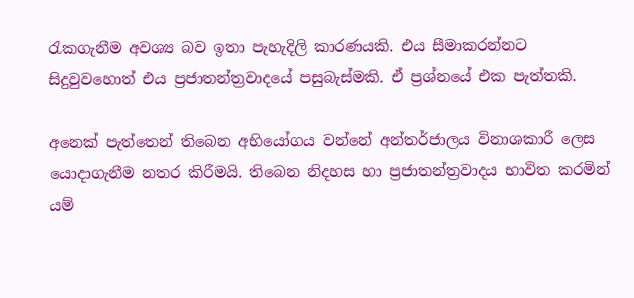රැකගැනීම අවශ්‍ය බව ඉතා පැහැදිලි කාරණයකි. එය සීමාකරන්නට සිදුවුවහොත් එය ප්‍රජාතන්ත්‍රවාදයේ පසුබැස්මකි. ඒ ප්‍රශ්නයේ එක පැත්තකි.

අනෙක් පැත්තෙන් තිබෙන අභියෝගය වන්නේ අන්තර්ජාලය විනාශකාරී ලෙස යොදාගැනීම නතර කිරීමයි. තිබෙන නිදහස හා ප්‍රජාතන්ත්‍රවාදය භාවිත කරමින් යම්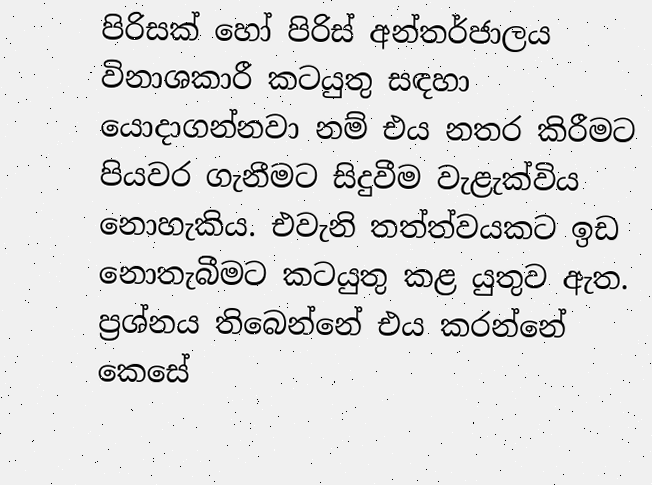පිරිසක් හෝ පිරිස් අන්තර්ජාලය විනාශකාරී කටයුතු සඳහා යොදාගන්නවා නම් එය නතර කිරීමට පියවර ‍ගැනීමට සිදුවීම වැළැක්විය නොහැකිය. එවැනි තත්ත්වයකට ඉඩ නොතැබීමට කටයුතු කළ යුතුව ඇත. ප්‍රශ්නය තිබෙන්නේ එය කරන්නේ කෙසේ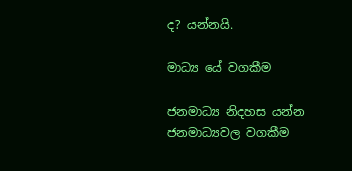ද? යන්නයි.

මාධ්‍ය යේ වගකීම

ජනමාධ්‍ය නිදහස යන්න ජනමාධ්‍යවල වගකීම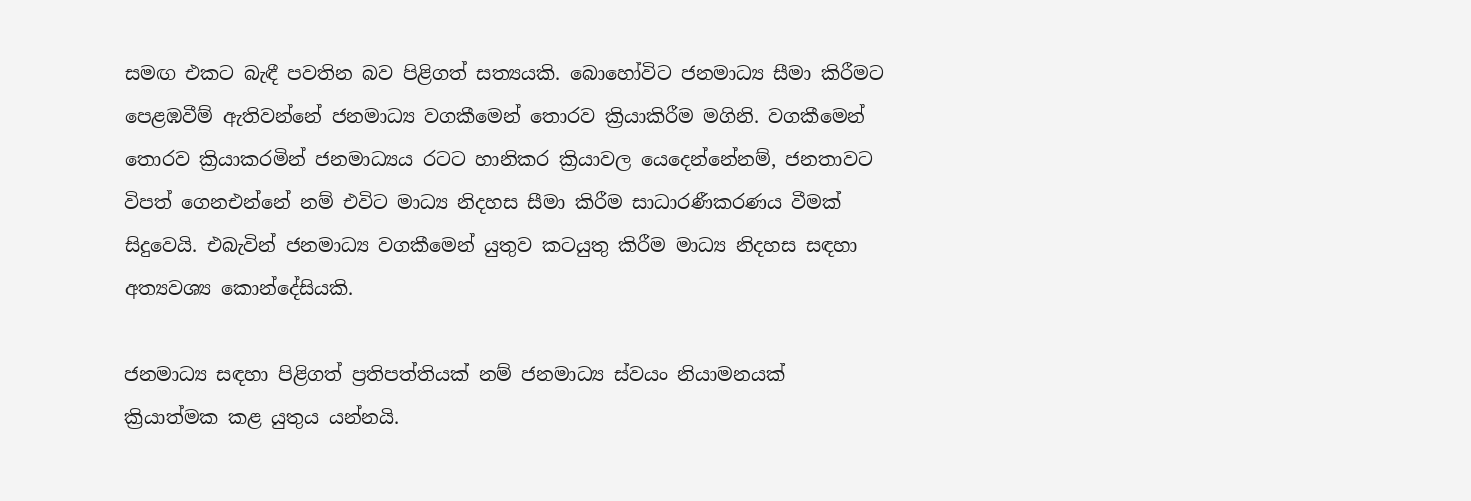සමඟ එකට බැඳී පවතින බව පිළිගත් සත්‍යයකි. බොහෝවිට ජනමාධ්‍ය සීමා කිරීමට පෙළඹවීම් ඇතිවන්නේ ජනමාධ්‍ය වගකීමෙන් තොරව ක්‍රියාකිරීම මගිනි. වගකීමෙන් තොරව ක්‍රියාකරමින් ජනමාධ්‍යය රටට හානිකර ක්‍රියාවල යෙදෙන්නේනම්, ජනතාවට විපත් ගෙනඑන්නේ නම් එවිට මාධ්‍ය නිදහස සීමා කිරීම සාධාරණීකරණය වීමක් සිදුවෙයි. එබැවින් ජනමාධ්‍ය වගකීමෙන් යුතුව කටයුතු කිරීම මාධ්‍ය නිදහස සඳහා අත්‍යවශ්‍ය කොන්දේසියකි.

ජනමාධ්‍ය සඳහා පිළිගත් ප්‍රතිපත්තියක් නම් ජනමාධ්‍ය ස්වයං නියාමනයක් ක්‍රියාත්මක කළ යුතුය යන්නයි.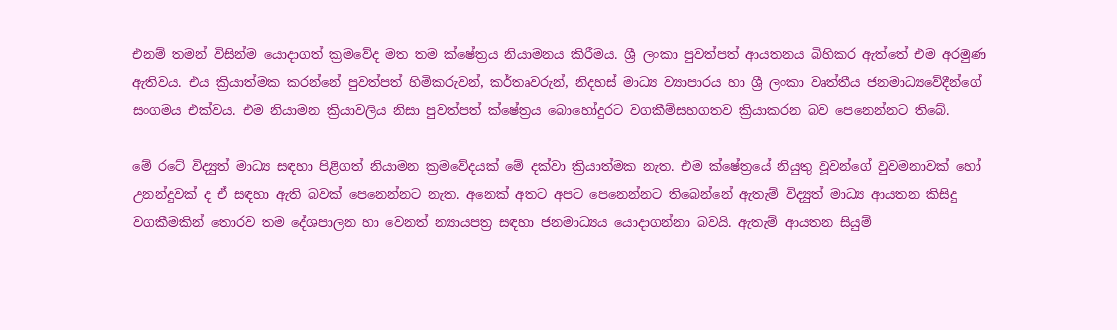එනම් ‍තමන් විසින්ම යොදාගත් ක්‍රමවේද මත තම ක්ෂේත්‍රය නියාමනය කිරීමය. ශ්‍රී ලංකා පුවත්පත් ආයතනය බිහිකර ඇත්තේ එම අරමුණ ඇතිවය. එය ක්‍රියාත්මක කරන්නේ පුවත්පත් හිමිකරුවන්, කර්තෘවරුන්, නිදහස් මාධ්‍ය ව්‍යාපාරය හා ශ්‍රී ලංකා වෘත්තීය ජනමාධ්‍යවේදීන්ගේ සංගමය එක්වය. එම නියාමන ක්‍රියාවලිය නිසා පුවත්පත් ක්ෂේත්‍රය බොහෝදුරට වගකීම්සහගතව ක්‍රියාකරන බව පෙනෙන්නට තිබේ.

මේ රටේ විද්‍යුත් මාධ්‍ය සඳහා පිළිගත් නියාමන ක්‍රමවේදයක් මේ දක්වා ක්‍රියාත්මක නැත. එම ක්ෂේත්‍රයේ නියුතු වූවන්ගේ වුවමනාවක් හෝ උනන්දුවක් ද ඒ සඳහා ඇති බවක් පෙනෙන්නට නැත. අනෙක් අතට අපට පෙනෙන්නට තිබෙන්නේ ඇතැම් විද්‍යුත් මාධ්‍ය ආයතන කිසිදු වගකීමකින් තොරව තම දේශපාලන හා වෙනත් න්‍යායපත්‍ර සඳහා ජනමාධ්‍යය යොදාගන්නා බවයි. ඇතැම් ආයතන සියුම්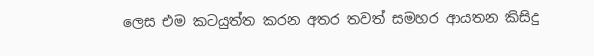ලෙස එම කටයුත්ත කරන අතර තවත් සමහර ආයතන කිසිදු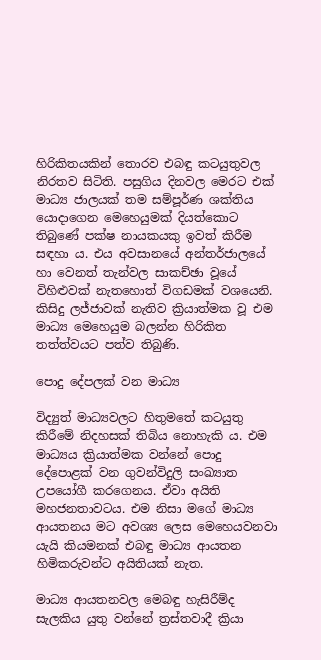හිරිකිතයකින් තොරව එබඳු කටයුතුවල නිරතව සිටිති. පසුගිය දිනවල මෙරට එක් මාධ්‍ය ජාලයක් තම සම්පූර්ණ ශක්තිය යොදාගෙන මෙහෙයුමක් දියත්කොට තිබුණේ පක්ෂ නායකයකු ඉවත් කිරීම සඳහා ය. එය අවසානයේ අන්තර්ජාලයේ හා වෙනත් තැන්වල සාකච්ඡා වූයේ විහිළුවක් නැතහොත් විගඩමක් වශයෙනි. කිසිදු ලජ්ජාවක් නැතිව ක්‍රියාත්මක වූ එම මාධ්‍ය මෙහෙයුම බලන්න හිරිකිත තත්ත්වයට පත්ව තිබුණි.

පොදු දේපලක් වන මාධ්‍ය

විද්‍යුත් මාධ්‍යවලට හිතුමතේ කටයුතු කිරීමේ නිදහසක් තිබිය නොහැකි ය. එම මාධ්‍යය ක්‍රියාත්මක වන්නේ පොදු දේපොළක් වන ගුවන්විදුලි සංඛ්‍යාත උපයෝගී කරගෙනය. ඒවා අයිති මහජනතාවටය. එම නිසා මගේ මාධ්‍ය ආයතනය මට අවශ්‍ය ලෙස මෙහෙයවනවා යැයි කියමනක් එබඳු මාධ්‍ය ආයතන හිමිකරුවන්ට අයිතියක් නැත.

මාධ්‍ය ආයතනවල මෙබඳු හැසිරීම්ද සැලකිය යුතු වන්නේ ත්‍රස්තවාදී ක්‍රියා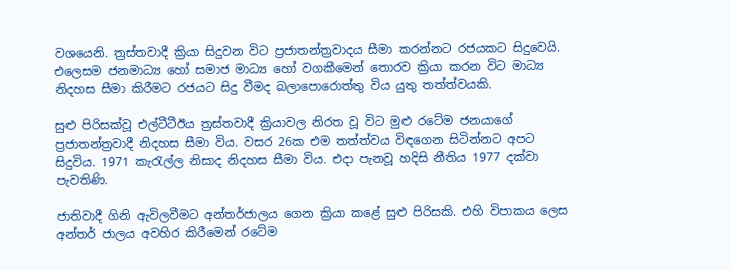වශයෙනි. ත්‍රස්තවාදී ක්‍රියා සිදුවන විට ප්‍රජාතන්ත්‍රවාදය සීමා කරන්නට රජයකට සිදුවෙයි. එලෙසම ජනමාධ්‍ය හෝ සමාජ මාධ්‍ය ‍හෝ වගකීමෙන් තොරව ක්‍රියා කරන විට මාධ්‍ය නිදහස සීමා කිරීමට රජයට සිදු වීමද ‍බලාපොරොත්තු විය යුතු තත්ත්වයකි.

සුළු පිරිසක්වූ එල්ටීටීඊය ත්‍රස්තවාදී ක්‍රියාවල නිරත වූ විට මුළු රටේම ජනයාගේ ප්‍රජාතන්ත්‍රවාදී නිදහස සීමා විය. වසර 26ක එම තත්ත්වය විඳගෙන සිටින්නට අපට සිදුවිය. 1971 කැරැල්ල නිසාද නිදහස සීමා විය. එදා පැනවූ හදිසි නීතිය 1977 දක්වා පැවතිණි.

ජාතිවාදී ගිනි ඇවිලවීමට අන්තර්ජාලය ගෙන ක්‍රියා කළේ සුළු පිරිසකි. එහි විපාකය ලෙස අන්තර් ජාලය අවහිර කිරීමෙන් රටේම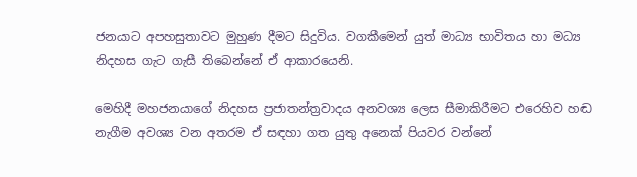ජනයාට අපහසුතාවට මුහුණ දීමට සිදුවිය. වගකීමෙන් යුත් මාධ්‍ය භාවිතය හා මධ්‍ය නිදහස ගැට ගැසී තිබෙන්නේ ඒ ආකාරයෙනි.

මෙහිදී මහජනයාගේ නිදහස ප්‍රජාතන්ත්‍රවාදය අනවශ්‍ය ලෙස සීමාකිරීමට එරෙහිව හඬ නැගීම අවශ්‍ය වන අතරම ඒ සඳහා ගත යුතු අනෙක් පියවර වන්නේ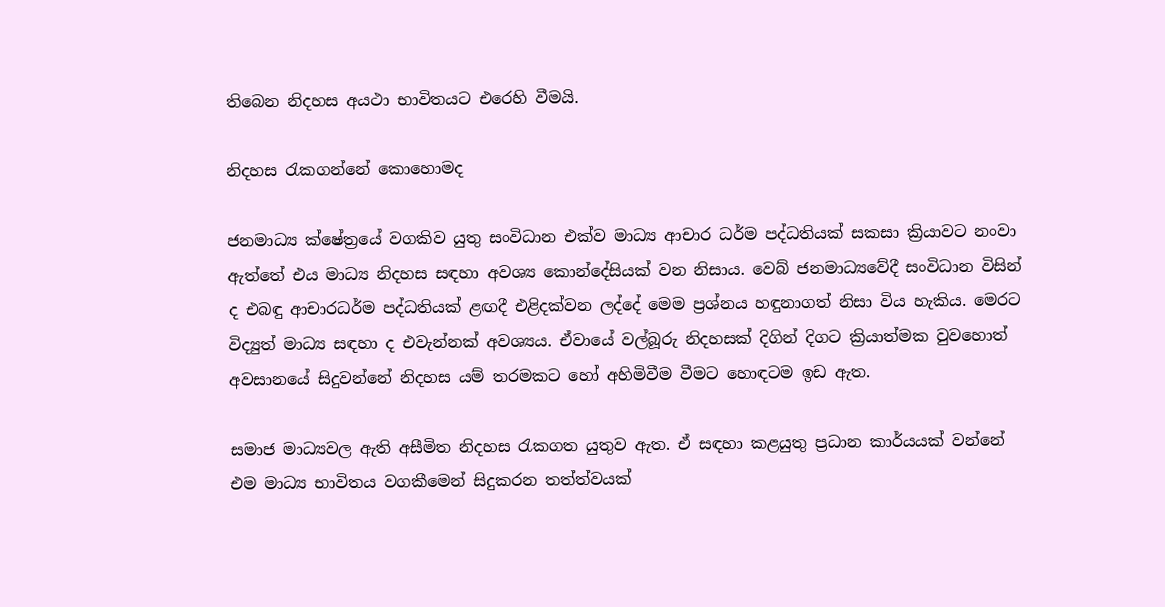තිබෙන නිදහස අයථා භාවිතයට එරෙහි වීමයි.

නිදහස රැකගන්නේ කොහොමද

ජනමාධ්‍ය ක්ෂේත්‍රයේ වගකිව යුතු සංවිධාන එක්ව මාධ්‍ය ආචාර ධර්ම පද්ධතියක් සකසා ක්‍රියාවට නංවා ඇත්තේ එය මාධ්‍ය නිදහස සඳහා අවශ්‍ය කොන්දේසියක් වන නිසාය. වෙබ් ජනමාධ්‍යවේදී සංවිධාන විසින් ද එබඳු ආචාරධර්ම පද්ධතියක් ළඟදී එළිදක්වන ලද්දේ මෙම ප්‍රශ්නය හඳුනාගත් නිසා විය හැකිය. මෙරට විද්‍යුත් මාධ්‍ය සඳහා ද එවැන්නක් අවශ්‍යය. ඒවායේ වල්බූරු නිදහසක් දිගින් දිගට ක්‍රියාත්මක වුවහොත් අවසානයේ සිදුවන්නේ නිදහස යම් තරමකට හෝ අහිමිවීම වීමට හොඳටම ඉඩ ඇත.

සමාජ මාධ්‍යවල ඇති අසීමිත නිදහස රැකගත යුතුව ඇත. ඒ සඳහා කළයුතු ප්‍රධාන කාර්යයක් වන්නේ එම මාධ්‍ය භාවිතය වගකීමෙන් සිදුකරන තත්ත්වයක්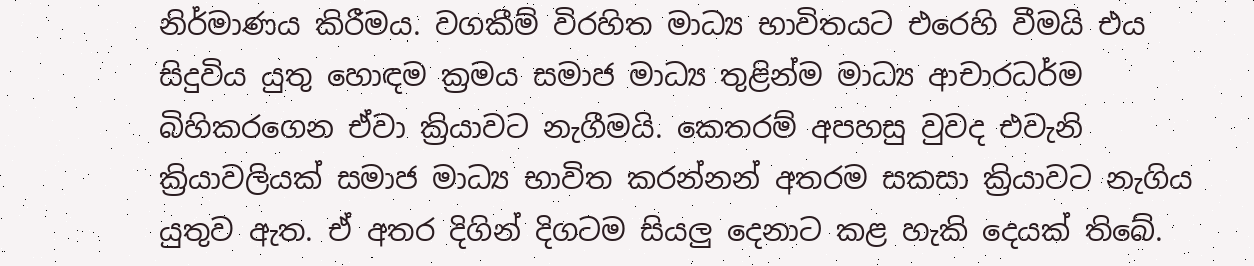නිර්මාණය කිරීමය. වගකීම් විරහිත මාධ්‍ය භාවිතයට එරෙහි වීමයි එය සිදුවිය යුතු හොඳම ක්‍රමය සමාජ මාධ්‍ය තුළින්ම මාධ්‍ය ආචාරධර්ම බිහිකරගෙන ඒවා ක්‍රියාවට නැගීමයි. කෙතරම් අපහසු වුවද එවැනි ක්‍රියාවලියක් සමාජ මාධ්‍ය භාවිත කරන්නන් අතරම සකසා ක්‍රියාවට නැගිය යුතුව ඇත. ඒ අතර දිගින් දිගටම සියලු දෙනාට කළ හැකි දෙයක් තිබේ.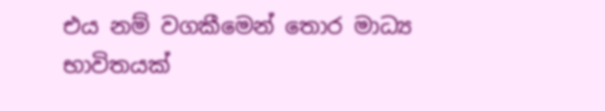එය නම් වගකීමෙන් තොර මාධ්‍ය භාවිතයක්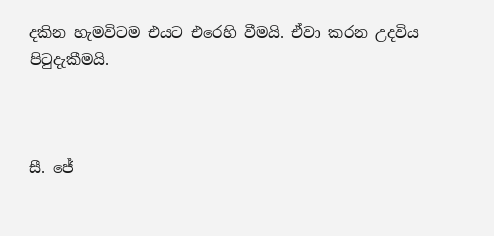දකින හැමවිටම එයට එරෙහි වීමයි. ඒවා කරන උදවිය පිටුදැකීමයි.



සී. ජේ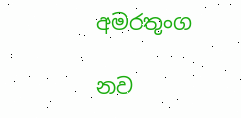අමරතුංග

නව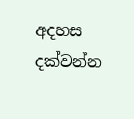අදහස දක්වන්න